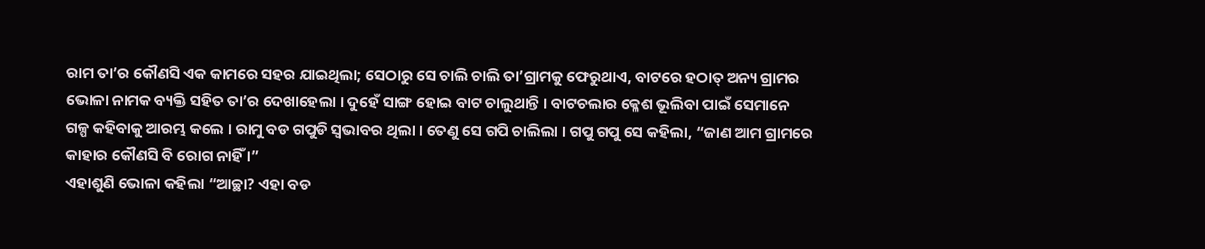ରାମ ତା’ର କୌଣସି ଏକ କାମରେ ସହର ଯାଇଥିଲା; ସେଠାରୁ ସେ ଚାଲି ଚାଲି ତା’ଗ୍ରାମକୁ ଫେରୁଥାଏ, ବାଟରେ ହଠାତ୍ ଅନ୍ୟ ଗ୍ରାମର ଭୋଳା ନାମକ ବ୍ୟକ୍ତି ସହିତ ତା’ର ଦେଖାହେଲା । ଦୁହେଁ ସାଙ୍ଗ ହୋଇ ବାଟ ଚାଲୁଥାନ୍ତି । ବାଟଚଲାର କ୍ଳେଶ ଭୂଲିବା ପାଇଁ ସେମାନେ ଗଳ୍ପ କହିବାକୁ ଆରମ୍ଭ କଲେ । ରାମୁ ବଡ ଗପୁଡି ସ୍ୱଭାବର ଥିଲା । ତେଣୁ ସେ ଗପି ଚାଲିଲା । ଗପୁ ଗପୁ ସେ କହିଲା, “ଜାଣ ଆମ ଗ୍ରାମରେ କାହାର କୌଣସି ବି ରୋଗ ନାହିଁ ।”
ଏହାଶୁଣି ଭୋଳା କହିଲା “ଆଚ୍ଛା? ଏହା ବଡ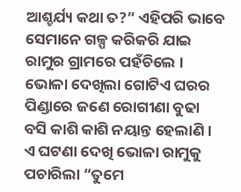ଆଶ୍ଚର୍ଯ୍ୟ କଥା ତ?” ଏହିପରି ଭାବେ ସେମାନେ ଗଳ୍ପ କରିକରି ଯାଇ ରାମୁର ଗ୍ରାମରେ ପହଁଚିଲେ । ଭୋଳା ଦେଖିଲା ଗୋଟିଏ ଘରର ପିଣ୍ଡାରେ ଜଣେ ରୋଗୀଣା ବୁଢା ବସି କାଶି କାଶି ନୟାନ୍ତ ହେଲାଣି । ଏ ଘଟଣା ଦେଖି ଭୋଳା ରାମୁକୁ ପଚାରିଲା “ତୁମେ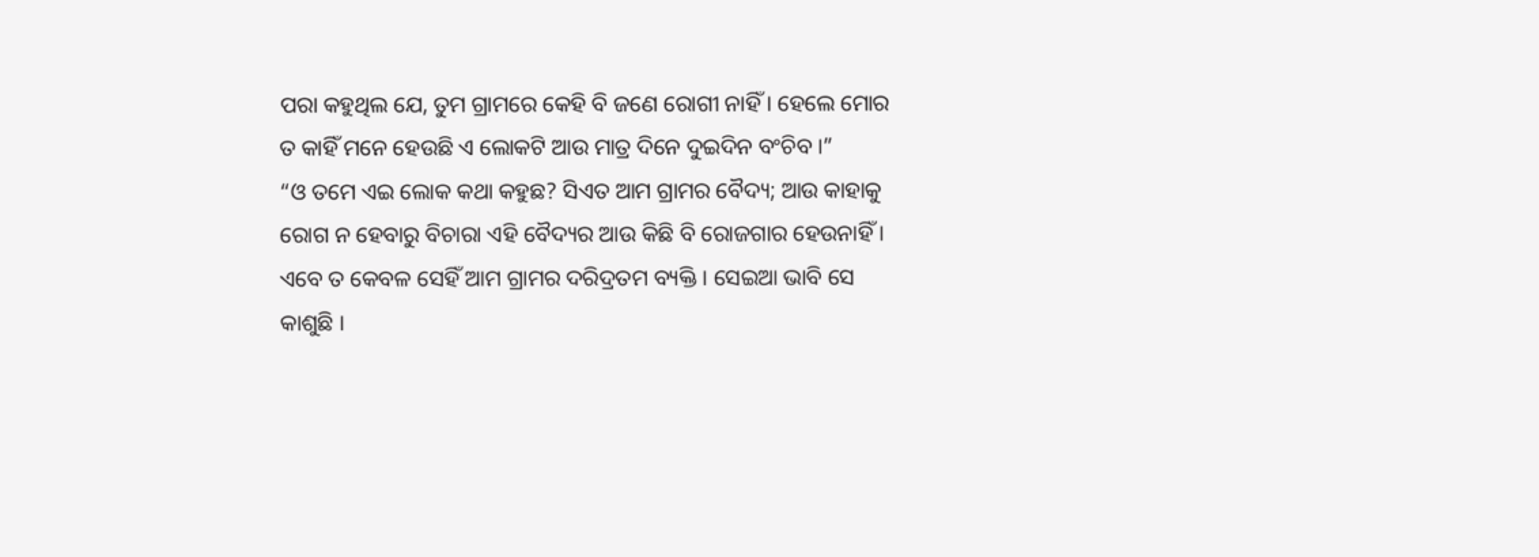ପରା କହୁଥିଲ ଯେ, ତୁମ ଗ୍ରାମରେ କେହି ବି ଜଣେ ରୋଗୀ ନାହିଁ । ହେଲେ ମୋର ତ କାହିଁ ମନେ ହେଉଛି ଏ ଲୋକଟି ଆଉ ମାତ୍ର ଦିନେ ଦୁଇଦିନ ବଂଚିବ ।”
“ଓ ତମେ ଏଇ ଲୋକ କଥା କହୁଛ? ସିଏତ ଆମ ଗ୍ରାମର ବୈଦ୍ୟ; ଆଉ କାହାକୁ ରୋଗ ନ ହେବାରୁ ବିଚାରା ଏହି ବୈଦ୍ୟର ଆଉ କିଛି ବି ରୋଜଗାର ହେଉନାହିଁ । ଏବେ ତ କେବଳ ସେହିଁ ଆମ ଗ୍ରାମର ଦରିଦ୍ରତମ ବ୍ୟକ୍ତି । ସେଇଆ ଭାବି ସେ କାଶୁଛି ।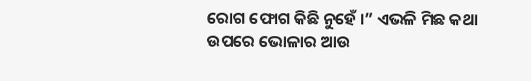ରୋଗ ଫୋଗ କିଛି ନୁହେଁ ।” ଏଭଳି ମିଛ କଥା ଉପରେ ଭୋଳାର ଆଉ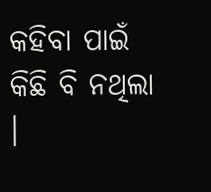କହିବା ପାଇଁ କିଛି ବି ନଥିଲା ।